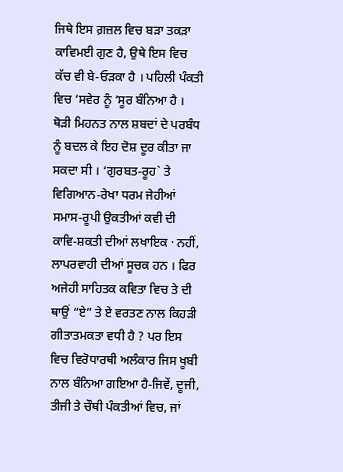ਜਿਥੇ ਇਸ ਗ਼ਜ਼ਲ ਵਿਚ ਬੜਾ ਤਕੜਾ ਕਾਵਿਮਈ ਗੁਣ ਹੈ, ਉਥੇ ਇਸ ਵਿਚ ਕੱਚ ਵੀ ਬੇ-ਓੜਕਾ ਹੈ । ਪਹਿਲੀ ਪੰਕਤੀ ਵਿਚ ‘ਸਵੇਰ ਨੂੰ ‘ਸੂਰ ਬੰਨਿਆ ਹੈ । ਥੋੜੀ ਮਿਹਨਤ ਨਾਲ ਸ਼ਬਦਾਂ ਦੇ ਪਰਬੰਧ ਨੂੰ ਬਦਲ ਕੇ ਇਹ ਦੋਸ਼ ਦੂਰ ਕੀਤਾ ਜਾ ਸਕਦਾ ਸੀ । ‘ਗੁਰਬਤ-ਰੂਹ` ਤੇ ਵਿਗਿਆਨ-ਰੇਖਾ ਧਰਮ ਜੇਹੀਆਂ ਸਮਾਸ-ਰੂਪੀ ਉਕਤੀਆਂ ਕਵੀ ਦੀ ਕਾਵਿ-ਸ਼ਕਤੀ ਦੀਆਂ ਲਖਾਇਕ · ਨਹੀਂ, ਲਾਪਰਵਾਹੀ ਦੀਆਂ ਸੂਚਕ ਹਨ । ਫਿਰ ਅਜੇਹੀ ਸਾਹਿਤਕ ਕਵਿਤਾ ਵਿਚ ਤੇ ਦੀ ਥਾਉਂ “ਏ” ਤੇ ਏ ਵਰਤਣ ਨਾਲ ਕਿਹੜੀ ਗੀਤਾਤਮਕਤਾ ਵਧੀ ਹੈ ? ਪਰ ਇਸ ਵਿਚ ਵਿਰੋਧਾਰਥੀ ਅਲੰਕਾਰ ਜਿਸ ਖੂਬੀ ਨਾਲ ਬੰਨਿਆ ਗਇਆ ਹੈ-ਜਿਵੇਂ, ਦੂਜੀ, ਤੀਜੀ ਤੇ ਚੌਥੀ ਪੰਕਤੀਆਂ ਵਿਚ, ਜਾਂ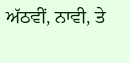ਅੱਠਵੀਂ, ਨਾਵੀ, ਤੇ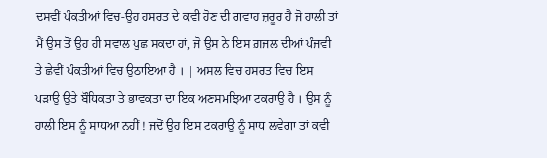ਦਸਵੀਂ ਪੰਕਤੀਆਂ ਵਿਚ-ਉਹ ਹਸਰਤ ਦੇ ਕਵੀ ਹੋਣ ਦੀ ਗਵਾਹ ਜ਼ਰੂਰ ਹੈ ਜੋ ਹਾਲੀ ਤਾਂ ਮੈਂ ਉਸ ਤੋਂ ਉਹ ਹੀ ਸਵਾਲ ਪੁਛ ਸਕਦਾ ਹਾਂ, ਜੋ ਉਸ ਨੇ ਇਸ ਗ਼ਜਲ ਦੀਆਂ ਪੰਜਵੀ ਤੇ ਛੇਵੀਂ ਪੰਕਤੀਆਂ ਵਿਚ ਉਠਾਇਆ ਹੈ । | ਅਸਲ ਵਿਚ ਹਸਰਤ ਵਿਚ ਇਸ ਪੜਾਉ ਉਤੇ ਬੌਧਿਕਤਾ ਤੇ ਭਾਵਕਤਾ ਦਾ ਇਕ ਅਣਸਮਝਿਆ ਟਕਰਾਉ ਹੈ । ਉਸ ਨੂੰ ਹਾਲੀ ਇਸ ਨੂੰ ਸਾਧਆ ਨਹੀਂ ! ਜਦੋਂ ਉਹ ਇਸ ਟਕਰਾਉ ਨੂੰ ਸਾਧ ਲਵੇਗਾ ਤਾਂ ਕਵੀ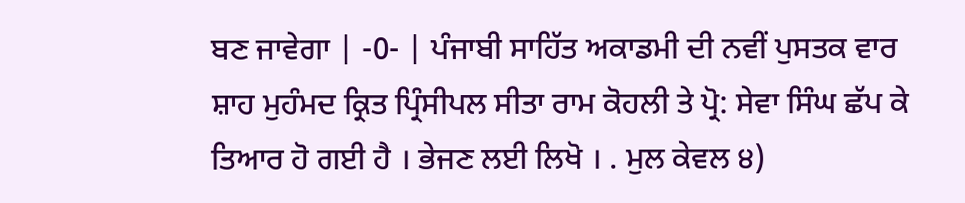ਬਣ ਜਾਵੇਗਾ | -0- | ਪੰਜਾਬੀ ਸਾਹਿੱਤ ਅਕਾਡਮੀ ਦੀ ਨਵੀਂ ਪੁਸਤਕ ਵਾਰ ਸ਼ਾਹ ਮੁਹੰਮਦ ਕ੍ਰਿਤ ਪ੍ਰਿੰਸੀਪਲ ਸੀਤਾ ਰਾਮ ਕੋਹਲੀ ਤੇ ਪ੍ਰੋ: ਸੇਵਾ ਸਿੰਘ ਛੱਪ ਕੇ ਤਿਆਰ ਹੋ ਗਈ ਹੈ । ਭੇਜਣ ਲਈ ਲਿਖੋ । . ਮੁਲ ਕੇਵਲ ੪)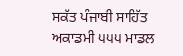ਸਕੱਤ ਪੰਜਾਬੀ ਸਾਹਿੱਤ ਅਕਾਡਮੀ ੫੫੫ ਮਾਡਲ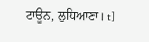ਟਾਊਨ, ਲੁਧਿਆਣਾ। t]